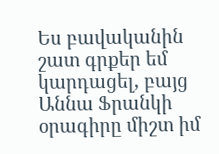Ես բավականին շատ գրքեր եմ կարդացել, բայց Աննա Ֆրանկի օրագիրը միշտ իմ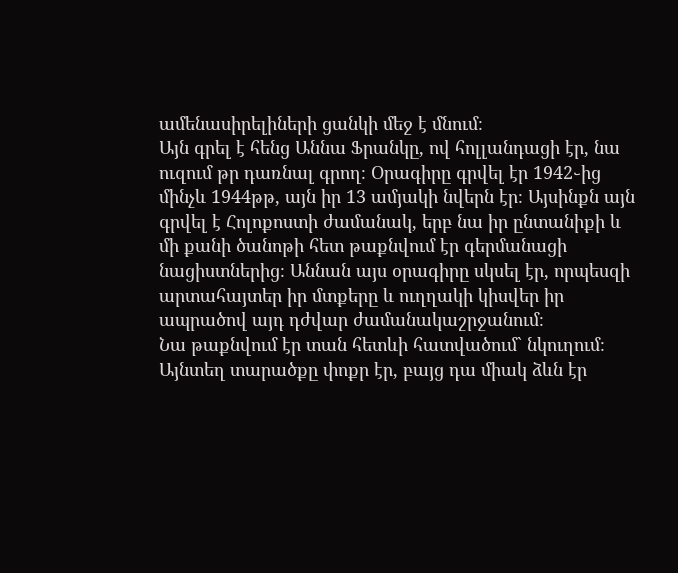ամենասիրելիների ցանկի մեջ է մնում։
Այն գրել է հենց Աննա Ֆրանկը, ով հոլլանդացի էր, նա ուզում թր դառնալ գրող։ Օրագիրը գրվել էր 1942֊ից մինչև 1944թթ, այն իր 13 ամյակի նվերն էր։ Այսինքն այն գրվել է Հոլոքոստի ժամանակ, երբ նա իր ընտանիքի և մի քանի ծանոթի հետ թաքնվում էր գերմանացի նացիստներից։ Աննան այս օրագիրը սկսել էր, որպեսզի արտահայտեր իր մտքերը և ուղղակի կիսվեր իր ապրածով այդ դժվար ժամանակաշրջանում։
Նա թաքնվում էր տան հետևի հատվածում` նկուղում։ Այնտեղ տարածքը փոքր էր, բայց դա միակ ձևն էր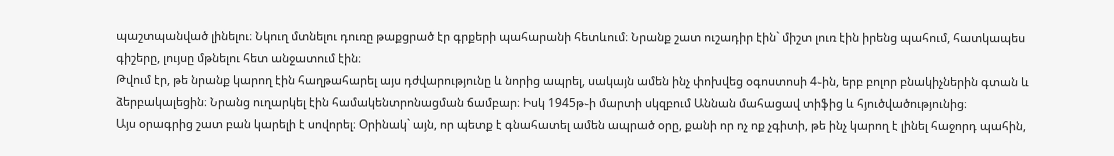պաշտպանված լինելու։ Նկուղ մտնելու դուռը թաքցրած էր գրքերի պահարանի հետևում։ Նրանք շատ ուշադիր էին` միշտ լուռ էին իրենց պահում, հատկապես գիշերը, լույսը մթնելու հետ անջատում էին։
Թվում էր, թե նրանք կարող էին հաղթահարել այս դժվարությունը և նորից ապրել, սակայն ամեն ինչ փոխվեց օգոստոսի 4֊ին, երբ բոլոր բնակիչներին գտան և ձերբակալեցին։ Նրանց ուղարկել էին համակենտրոնացման ճամբար։ Իսկ 1945թ֊ի մարտի սկզբում Աննան մահացավ տիֆից և հյուծվածությունից։
Այս օրագրից շատ բան կարելի է սովորել։ Օրինակ` այն, որ պետք է գնահատել ամեն ապրած օրը, քանի որ ոչ ոք չգիտի, թե ինչ կարող է լինել հաջորդ պահին,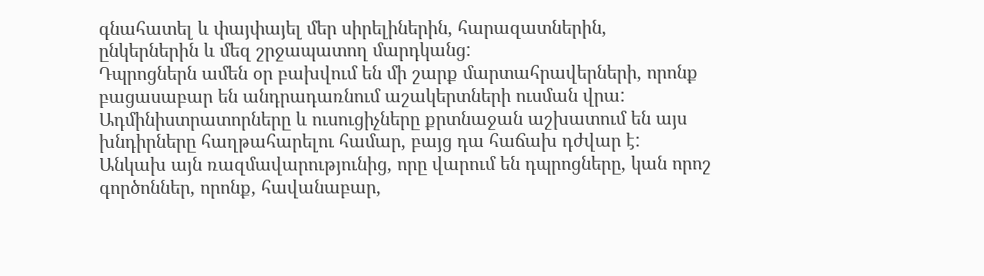գնահատել և փայփայել մեր սիրելիներին, հարազատներին, ընկերներին և մեզ շրջապատող մարդկանց:
Դպրոցներն ամեն օր բախվում են մի շարք մարտահրավերների, որոնք բացասաբար են անդրադառնում աշակերտների ուսման վրա: Ադմինիստրատորները և ուսուցիչները քրտնաջան աշխատում են այս խնդիրները հաղթահարելու համար, բայց դա հաճախ դժվար է: Անկախ այն ռազմավարությունից, որը վարում են դպրոցները, կան որոշ գործոններ, որոնք, հավանաբար,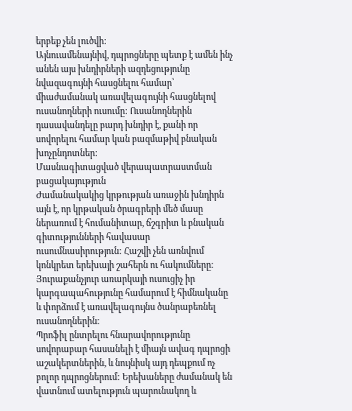երբեք չեն լուծվի:
Այնուամենայնիվ, դպրոցները պետք է ամեն ինչ անեն այս խնդիրների ազդեցությունը նվազագույնի հասցնելու համար՝ միաժամանակ առավելագույնի հասցնելով ուսանողների ուսումը: Ուսանողներին դասավանդելը բարդ խնդիր է, քանի որ սովորելու համար կան բազմաթիվ բնական խոչընդոտներ:
Մասնագիտացված վերապատրաստման բացակայություն
Ժամանակակից կրթության առաջին խնդիրն այն է, որ կրթական ծրագրերի մեծ մասը ներառում է հումանիտար, ճշգրիտ և բնական գիտությունների հավասար ուսումնասիրություն: Հաշվի չեն առնվում կոնկրետ երեխայի շահերն ու հակումները։ Յուրաքանչյուր առարկայի ուսուցիչ իր կարգապահությունը համարում է հիմնականը և փորձում է առավելագույնս ծանրաբեռնել ուսանողներին։
Պրոֆիլ ընտրելու հնարավորությունը սովորաբար հասանելի է միայն ավագ դպրոցի աշակերտներին, և նույնիսկ այդ դեպքում ոչ բոլոր դպրոցներում: Երեխաները ժամանակ են վատնում ատելություն պարունակող և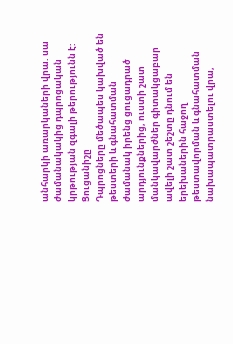անհարկի առարկաների վրա. սա ժամանակակից դպրոցական կրթության զգալի թերությունն է:
Ցուցանիշը
Դպրոցները մեծապես կախված են թեստերի և գնահատման ժամանակ իրենց ցուցադրած արդյունքներից, ուստի շատ մանկավարժներ գիտակցաբար ավելի շատ շեշտը դնում են երեխաներին հաջող թեստավորման և գնահատման նախապատրաստելու վրա,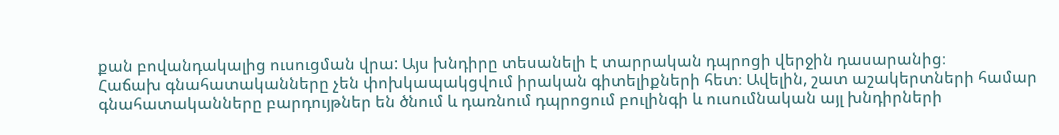քան բովանդակալից ուսուցման վրա: Այս խնդիրը տեսանելի է տարրական դպրոցի վերջին դասարանից։
Հաճախ գնահատականները չեն փոխկապակցվում իրական գիտելիքների հետ։ Ավելին, շատ աշակերտների համար գնահատականները բարդույթներ են ծնում և դառնում դպրոցում բուլինգի և ուսումնական այլ խնդիրների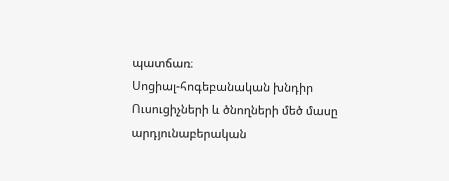պատճառ։
Սոցիալ-հոգեբանական խնդիր
Ուսուցիչների և ծնողների մեծ մասը արդյունաբերական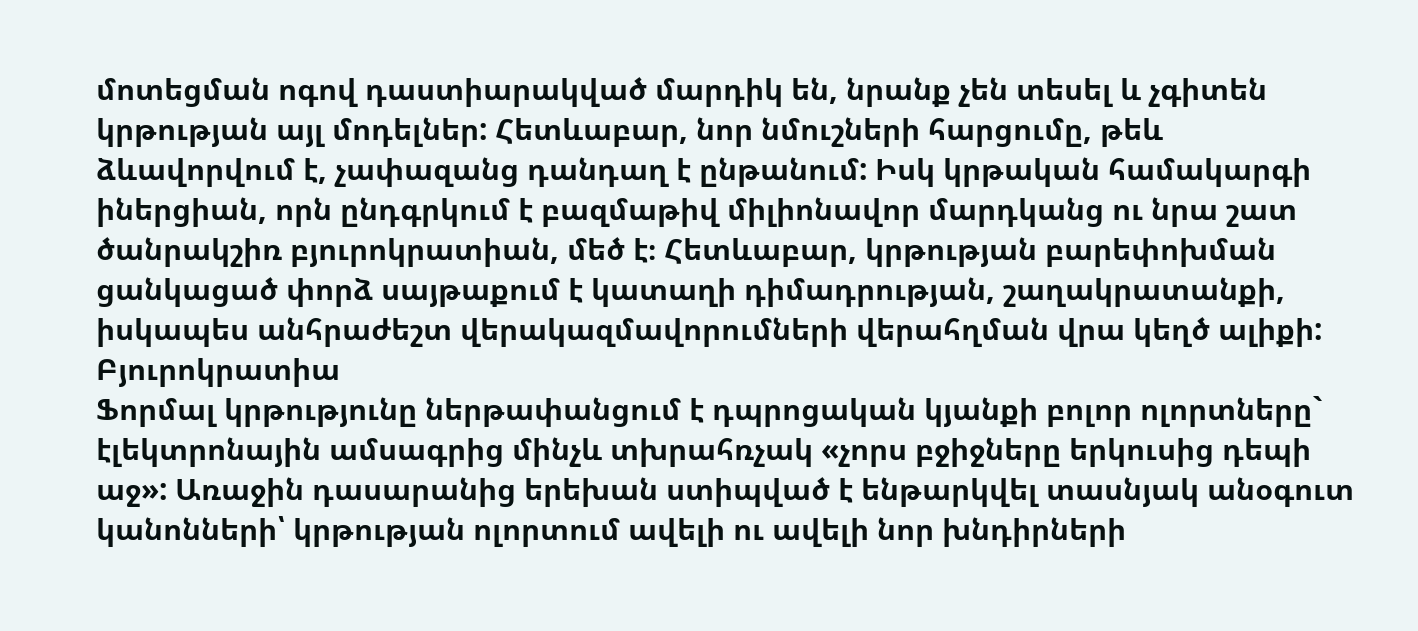մոտեցման ոգով դաստիարակված մարդիկ են, նրանք չեն տեսել և չգիտեն կրթության այլ մոդելներ: Հետևաբար, նոր նմուշների հարցումը, թեև ձևավորվում է, չափազանց դանդաղ է ընթանում: Իսկ կրթական համակարգի իներցիան, որն ընդգրկում է բազմաթիվ միլիոնավոր մարդկանց ու նրա շատ ծանրակշիռ բյուրոկրատիան, մեծ է։ Հետևաբար, կրթության բարեփոխման ցանկացած փորձ սայթաքում է կատաղի դիմադրության, շաղակրատանքի, իսկապես անհրաժեշտ վերակազմավորումների վերահղման վրա կեղծ ալիքի:
Բյուրոկրատիա
Ֆորմալ կրթությունը ներթափանցում է դպրոցական կյանքի բոլոր ոլորտները` էլեկտրոնային ամսագրից մինչև տխրահռչակ «չորս բջիջները երկուսից դեպի աջ»: Առաջին դասարանից երեխան ստիպված է ենթարկվել տասնյակ անօգուտ կանոնների՝ կրթության ոլորտում ավելի ու ավելի նոր խնդիրների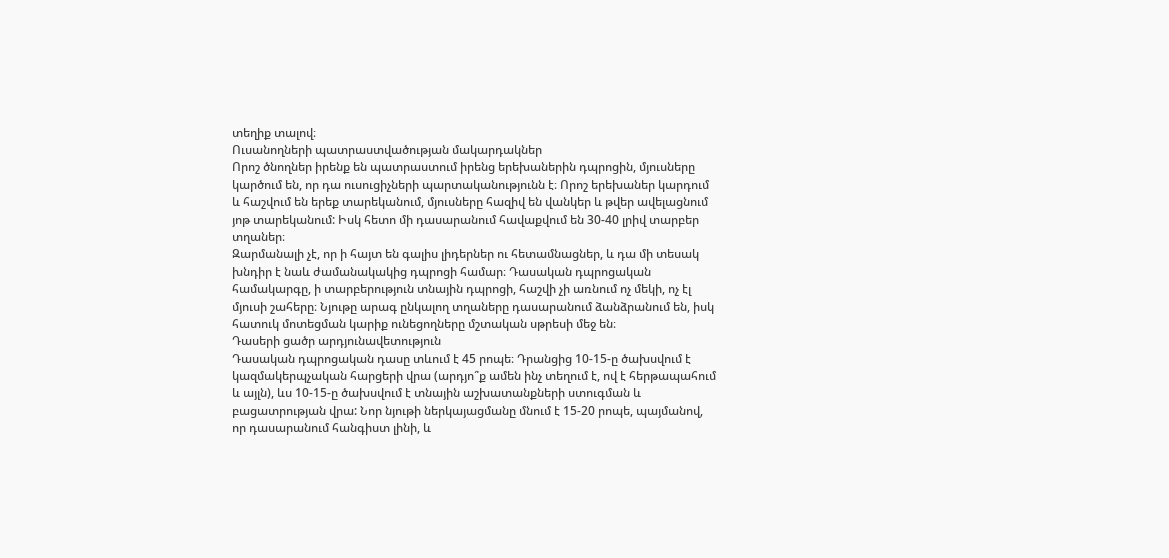տեղիք տալով։
Ուսանողների պատրաստվածության մակարդակներ
Որոշ ծնողներ իրենք են պատրաստում իրենց երեխաներին դպրոցին, մյուսները կարծում են, որ դա ուսուցիչների պարտականությունն է։ Որոշ երեխաներ կարդում և հաշվում են երեք տարեկանում, մյուսները հազիվ են վանկեր և թվեր ավելացնում յոթ տարեկանում: Իսկ հետո մի դասարանում հավաքվում են 30-40 լրիվ տարբեր տղաներ։
Զարմանալի չէ, որ ի հայտ են գալիս լիդերներ ու հետամնացներ, և դա մի տեսակ խնդիր է նաև ժամանակակից դպրոցի համար։ Դասական դպրոցական համակարգը, ի տարբերություն տնային դպրոցի, հաշվի չի առնում ոչ մեկի, ոչ էլ մյուսի շահերը։ Նյութը արագ ընկալող տղաները դասարանում ձանձրանում են, իսկ հատուկ մոտեցման կարիք ունեցողները մշտական սթրեսի մեջ են։
Դասերի ցածր արդյունավետություն
Դասական դպրոցական դասը տևում է 45 րոպե։ Դրանցից 10-15-ը ծախսվում է կազմակերպչական հարցերի վրա (արդյո՞ք ամեն ինչ տեղում է, ով է հերթապահում և այլն), ևս 10-15-ը ծախսվում է տնային աշխատանքների ստուգման և բացատրության վրա: Նոր նյութի ներկայացմանը մնում է 15-20 րոպե, պայմանով, որ դասարանում հանգիստ լինի, և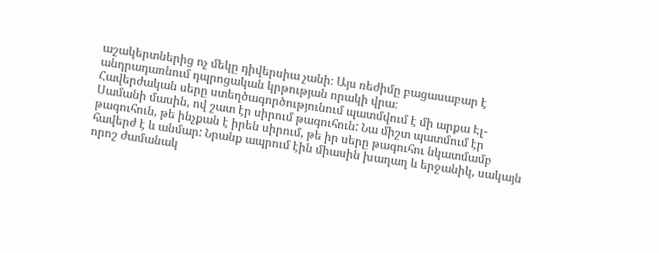աշակերտներից ոչ մեկը դիվերսիա չանի։ Այս ռեժիմը բացասաբար է անդրադառնում դպրոցական կրթության որակի վրա։
Հավերժական սերը ստեղծագործությունում պատմվում է մի արքա Էլ-Սամանի մասին, ով շատ էր սիրում թագուհուն: Նա միշտ պատմում էր թագուհուն, թե ինչքան է իրեն սիրում, թե իր սերը թագուհու նկատմամբ հավերժ է և անմար: Նրանք ապրում էին միասին խաղաղ և երջանիկ, սակայն որոշ ժամանակ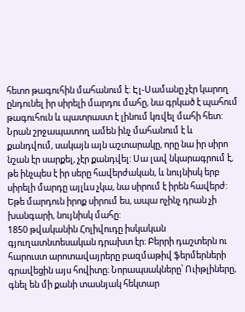հետո թագուհին մահանում է: Էլ-Սամանը չէր կարող ընդունել իր սիրելի մարդու մահը, նա գրկած է պահում թագուհուն և պատրաստ է լինում կռվել մահի հետ: Նրան շրջապատող ամեն ինչ մահանում է և քանդվում, սակայն այն աշտարակը, որը նա իր սիրո նշան էր սարքել, չէր քանդվել: Սա լավ նկարագրում է, թե ինչպես է իր սերը հավերժական, և նույնիսկ երբ սիրելի մարդը այլևս չկա, նա սիրում է իրեն հավերժ: Եթե մարդուն իրոք սիրում ես, ապա ոչինչ դրան չի խանգարի, նույնիսկ մահը:
1850 թվականին Հոլիվուդը իսկական գյուղատնտեսական դրախտ էր։ Բերրի դաշտերն ու հարուստ արոտավայրերը բազմաթիվ ֆերմերների գրավեցին այս հովիտը։ Նորապսակները՝ Ուիթլիները, գնել են մի քանի տասնյակ հեկտար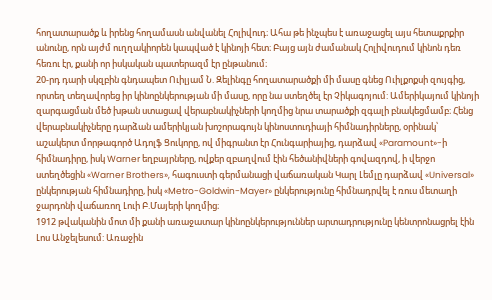հողատարածք և իրենց հողամասն անվանել Հոլիվուդ։ Ահա թե ինչպես է առաջացել այս հետաքրքիր անունը, որն այժմ ուղղակիորեն կապված է կինոյի հետ։ Բայց այն ժամանակ Հոլիվուդում կինոն դեռ հեռու էր, քանի որ իսկական պատերազմ էր ընթանում։
20-րդ դարի սկզբին գնդապետ Ուիլյամ Ն. Զելինգը հողատարածքի մի մասը գնեց Ուիլքոքսի զույգից, որտեղ տեղավորեց իր կինոընկերության մի մասը, որը նա ստեղծել էր Չիկագոյում: Ամերիկայում կինոյի զարգացման մեծ խթան ստացավ վերաբնակիչների կողմից նրա տարածքի զգալի բնակեցմամբ։ Հենց վերաբնակիչները դարձան ամերիկյան խոշորագույն կինոստուդիայի հիմնադիրները, օրինակ՝ աշակերտ մորթագործ Ադոլֆ Ցուկորը, ով միգրանտ էր Հունգարիայից, դարձավ «Paramount»-ի հիմնադիրը, իսկ Warner եղբայրները, ովքեր զբաղվում էին հեծանիվների գովազդով, ի վերջո ստեղծեցին «Warner Brothers», հագուստի գերմանացի վաճառական Կարլ Լեմլը դարձավ «Universal» ընկերության հիմնադիրը, իսկ «Metro-Goldwin-Mayer» ընկերությունը հիմնադրվել է ռուս մետաղի ջարդոնի վաճառող Լուի Բ.Մայերի կողմից։
1912 թվականին մոտ մի քանի առաջատար կինոընկերություններ արտադրությունը կենտրոնացրել էին Լոս Անջելեսում: Առաջին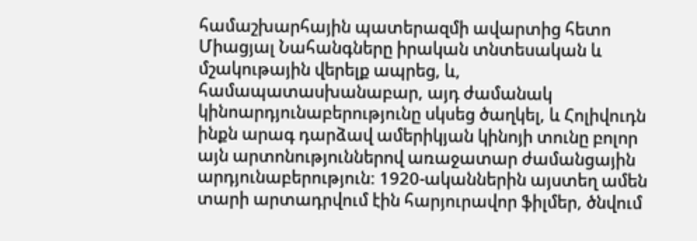համաշխարհային պատերազմի ավարտից հետո Միացյալ Նահանգները իրական տնտեսական և մշակութային վերելք ապրեց, և, համապատասխանաբար, այդ ժամանակ կինոարդյունաբերությունը սկսեց ծաղկել, և Հոլիվուդն ինքն արագ դարձավ ամերիկյան կինոյի տունը բոլոր այն արտոնություններով առաջատար ժամանցային արդյունաբերություն: 1920-ականներին այստեղ ամեն տարի արտադրվում էին հարյուրավոր ֆիլմեր, ծնվում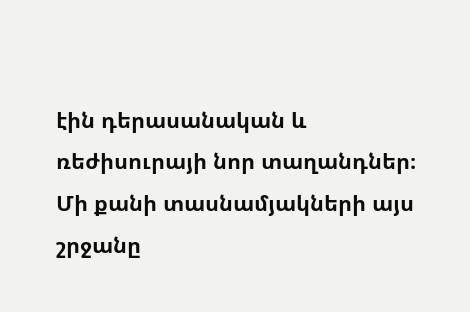էին դերասանական և ռեժիսուրայի նոր տաղանդներ։ Մի քանի տասնամյակների այս շրջանը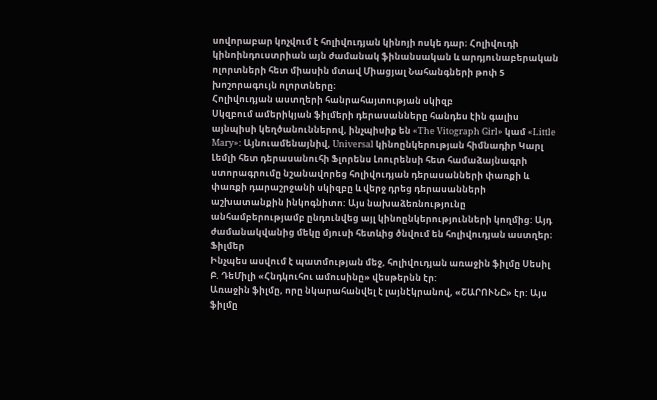սովորաբար կոչվում է հոլիվուդյան կինոյի ոսկե դար։ Հոլիվուդի կինոինդուստրիան այն ժամանակ ֆինանսական և արդյունաբերական ոլորտների հետ միասին մտավ Միացյալ Նահանգների թոփ 5 խոշորագույն ոլորտները։
Հոլիվուդյան աստղերի հանրահայտության սկիզբ
Սկզբում ամերիկյան ֆիլմերի դերասանները հանդես էին գալիս այնպիսի կեղծանուններով, ինչպիսիք են «The Vitograph Girl» կամ «Little Mary»: Այնուամենայնիվ, Universal կինոընկերության հիմնադիր Կարլ Լեմլի հետ դերասանուհի Ֆլորենս Լոուրենսի հետ համաձայնագրի ստորագրումը նշանավորեց հոլիվուդյան դերասանների փառքի և փառքի դարաշրջանի սկիզբը և վերջ դրեց դերասանների աշխատանքին ինկոգնիտո: Այս նախաձեռնությունը անհամբերությամբ ընդունվեց այլ կինոընկերությունների կողմից: Այդ ժամանակվանից մեկը մյուսի հետևից ծնվում են հոլիվուդյան աստղեր։
Ֆիլմեր
Ինչպես ասվում է պատմության մեջ, հոլիվուդյան առաջին ֆիլմը Սեսիլ Բ. ԴեՄիլի «Հնդկուհու ամուսինը» վեսթերնն էր:
Առաջին ֆիլմը, որը նկարահանվել է լայնէկրանով, «ՇԱՐՈՒՆԸ» էր: Այս ֆիլմը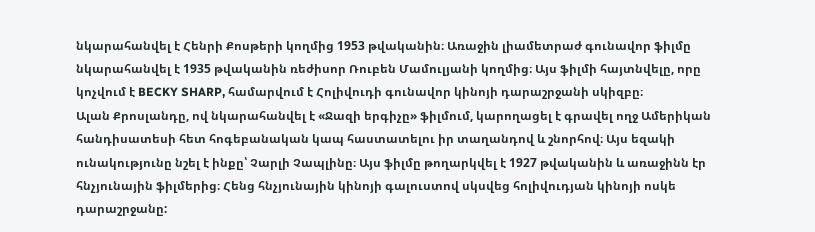նկարահանվել է Հենրի Քոսթերի կողմից 1953 թվականին։ Առաջին լիամետրաժ գունավոր ֆիլմը նկարահանվել է 1935 թվականին ռեժիսոր Ռուբեն Մամուլյանի կողմից։ Այս ֆիլմի հայտնվելը, որը կոչվում է BECKY SHARP, համարվում է Հոլիվուդի գունավոր կինոյի դարաշրջանի սկիզբը։
Ալան Քրոսլանդը, ով նկարահանվել է «Ջազի երգիչը» ֆիլմում, կարողացել է գրավել ողջ Ամերիկան հանդիսատեսի հետ հոգեբանական կապ հաստատելու իր տաղանդով և շնորհով։ Այս եզակի ունակությունը նշել է ինքը՝ Չարլի Չապլինը։ Այս ֆիլմը թողարկվել է 1927 թվականին և առաջինն էր հնչյունային ֆիլմերից։ Հենց հնչյունային կինոյի գալուստով սկսվեց հոլիվուդյան կինոյի ոսկե դարաշրջանը: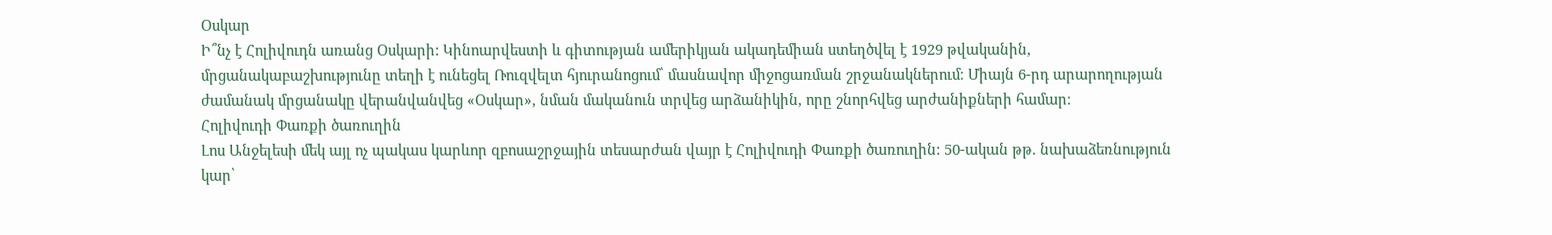Օսկար
Ի՞նչ է Հոլիվուդն առանց Օսկարի: Կինոարվեստի և գիտության ամերիկյան ակադեմիան ստեղծվել է 1929 թվականին, մրցանակաբաշխությունը տեղի է ունեցել Ռուզվելտ հյուրանոցում՝ մասնավոր միջոցառման շրջանակներում։ Միայն 6-րդ արարողության ժամանակ մրցանակը վերանվանվեց «Օսկար», նման մականուն տրվեց արձանիկին, որը շնորհվեց արժանիքների համար։
Հոլիվուդի Փառքի ծառուղին
Լոս Անջելեսի մեկ այլ ոչ պակաս կարևոր զբոսաշրջային տեսարժան վայր է Հոլիվուդի Փառքի ծառուղին: 50-ական թթ. նախաձեռնություն կար՝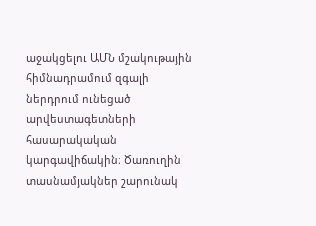աջակցելու ԱՄՆ մշակութային հիմնադրամում զգալի ներդրում ունեցած արվեստագետների հասարակական կարգավիճակին։ Ծառուղին տասնամյակներ շարունակ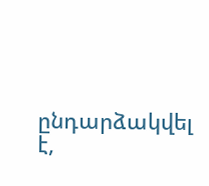ընդարձակվել է,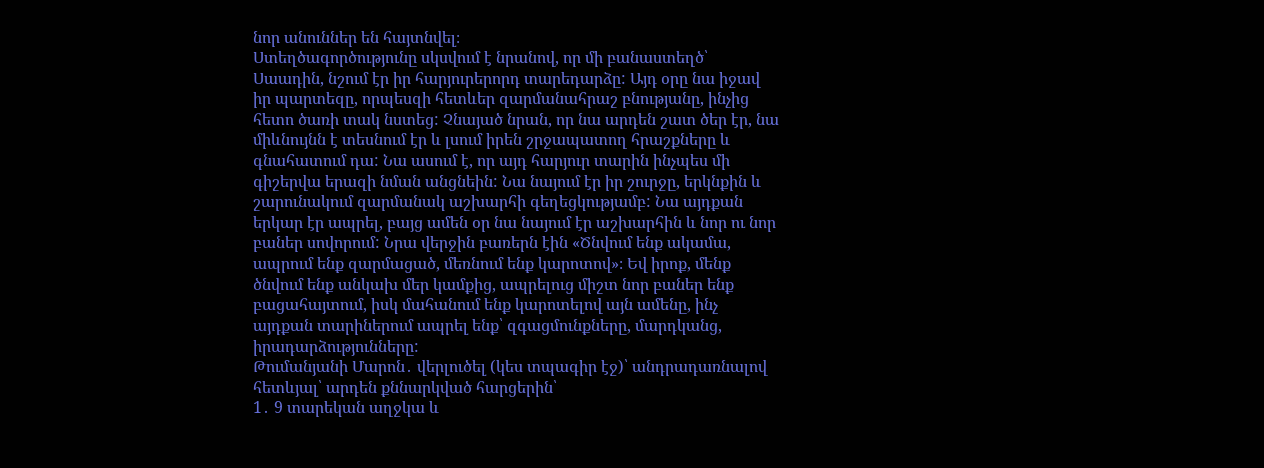նոր անուններ են հայտնվել։
Ստեղծագործությունը սկսվում է նրանով, որ մի բանաստեղծ՝ Սաադին, նշում էր իր հարյուրերորդ տարեդարձը: Այդ օրը նա իջավ իր պարտեզը, որպեսզի հետևեր զարմանահրաշ բնությանը, ինչից հետո ծառի տակ նստեց: Չնայած նրան, որ նա արդեն շատ ծեր էր, նա միևնույնն է տեսնում էր և լսում իրեն շրջապատող հրաշքները և գնահատում դա: Նա ասում է, որ այդ հարյուր տարին ինչպես մի գիշերվա երազի նման անցնեին: Նա նայում էր իր շուրջը, երկնքին և շարունակում զարմանակ աշխարհի գեղեցկությամբ: Նա այդքան երկար էր ապրել, բայց ամեն օր նա նայում էր աշխարհին և նոր ու նոր բաներ սովորում: Նրա վերջին բառերն էին «Ծնվում ենք ակամա, ապրում ենք զարմացած, մեռնում ենք կարոտով»։ Եվ իրոք, մենք ծնվում ենք անկախ մեր կամքից, ապրելուց միշտ նոր բաներ ենք բացահայտում, իսկ մահանում ենք կարոտելով այն ամենը, ինչ այդքան տարիներում ապրել ենք՝ զգացմունքները, մարդկանց, իրադարձությունները:
Թումանյանի Մարոն․ վերլուծել (կես տպագիր էջ)՝ անդրադառնալով հետևյալ՝ արդեն քննարկված հարցերին՝
1․ 9 տարեկան աղջկա և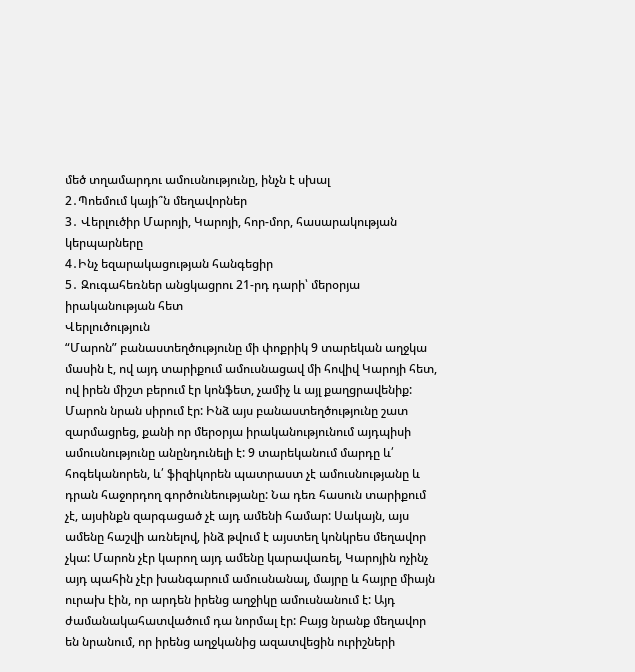մեծ տղամարդու ամուսնությունը, ինչն է սխալ
2․Պոեմում կայի՞ն մեղավորներ
3․ Վերլուծիր Մարոյի, Կարոյի, հոր-մոր, հասարակության կերպարները
4․Ինչ եզարակացության հանգեցիր
5․ Զուգահեռներ անցկացրու 21-րդ դարի՝ մերօրյա իրականության հետ
Վերլուծություն
“Մարոն” բանաստեղծությունը մի փոքրիկ 9 տարեկան աղջկա մասին է, ով այդ տարիքում ամուսնացավ մի հովիվ Կարոյի հետ, ով իրեն միշտ բերում էր կոնֆետ, չամիչ և այլ քաղցրավենիք: Մարոն նրան սիրում էր: Ինձ այս բանաստեղծությունը շատ զարմացրեց, քանի որ մերօրյա իրականությունում այդպիսի ամուսնությունը անընդունելի է: 9 տարեկանում մարդը և՛ հոգեկանորեն, և՛ ֆիզիկորեն պատրաստ չէ ամուսնությանը և դրան հաջորդող գործունեությանը: Նա դեռ հասուն տարիքում չէ, այսինքն զարգացած չէ այդ ամենի համար: Սակայն, այս ամենը հաշվի առնելով, ինձ թվում է այստեղ կոնկրես մեղավոր չկա: Մարոն չէր կարող այդ ամենը կարավառել, Կարոյին ոչինչ այդ պահին չէր խանգարում ամուսնանալ, մայրը և հայրը միայն ուրախ էին, որ արդեն իրենց աղջիկը ամուսնանում է: Այդ ժամանակահատվածում դա նորմալ էր: Բայց նրանք մեղավոր են նրանում, որ իրենց աղջկանից ազատվեցին ուրիշների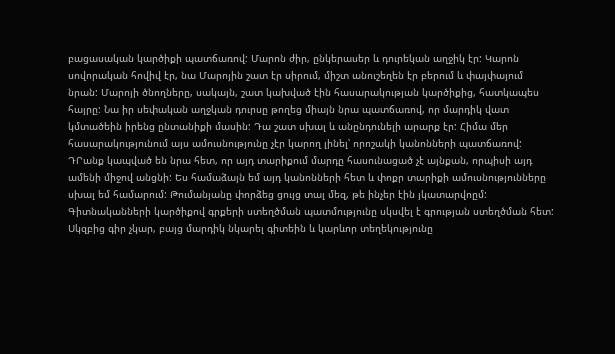բացասական կարծիքի պատճառով: Մարոն ժիր, ընկերասեր և դուրեկան աղջիկ էր: Կարոն սովորական հովիվ էր, նա Մարոյին շատ էր սիրում, միշտ անուշեղեն էր բերում և փայփայում նրան: Մարոյի ծնողները, սակայն, շատ կախված էին հասարակության կարծիքից, հատկապես հայրը: Նա իր սեփական աղջկան դուրսը թողեց միայն նրա պատճառով, որ մարդիկ վատ կմտածեին իրենց ընտանիքի մասին: Դա շատ սխալ և անընդունելի արարք էր: Հիմա մեր հասարակությունում այս ամուսնությունը չէր կարող լինել՝ որոշակի կանոնների պատճառով: ԴՐանք կապված են նրա հետ, որ այդ տարիքում մարդը հասունացած չէ այնքան, որպիսի այդ ամենի միջով անցնի: Ես համաձայն եմ այդ կանոնների հետ և փոքր տարիքի ամուսնությունները սխալ եմ համարում: Թումանյանը փորձեց ցույց տալ մեզ, թե ինչեր էին յկատարվոըմ:
Գիտնականների կարծիքով գրքերի ստեղծման պատմությունը սկսվել է գրության ստեղծման հետ: Սկզբից գիր չկար, բայց մարդիկ նկարել գիտեին և կարևոր տեղեկությունը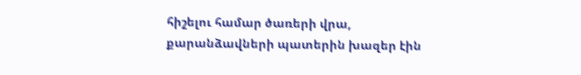հիշելու համար ծառերի վրա, քարանձավների պատերին խազեր էին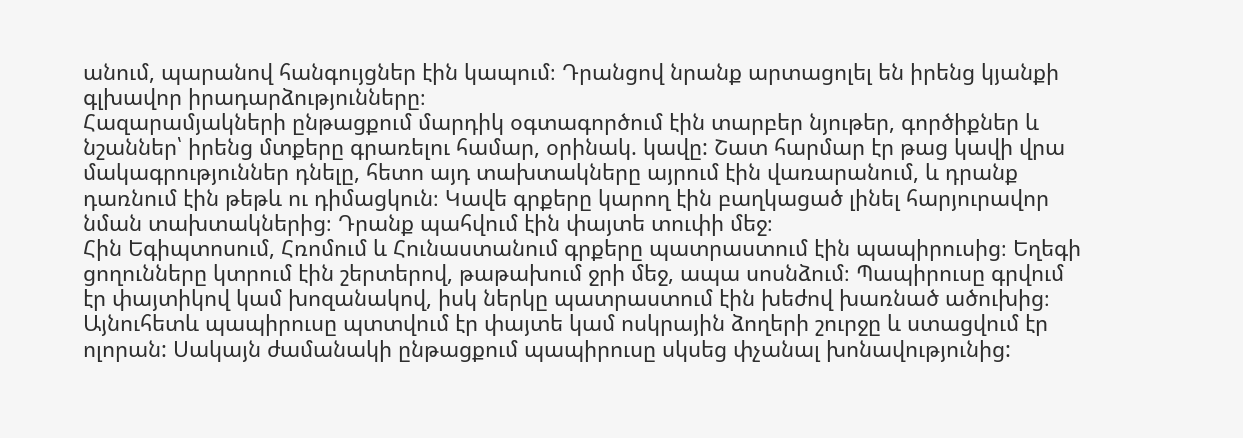անում, պարանով հանգույցներ էին կապում։ Դրանցով նրանք արտացոլել են իրենց կյանքի գլխավոր իրադարձությունները։
Հազարամյակների ընթացքում մարդիկ օգտագործում էին տարբեր նյութեր, գործիքներ և նշաններ՝ իրենց մտքերը գրառելու համար, օրինակ. կավը: Շատ հարմար էր թաց կավի վրա մակագրություններ դնելը, հետո այդ տախտակները այրում էին վառարանում, և դրանք դառնում էին թեթև ու դիմացկուն։ Կավե գրքերը կարող էին բաղկացած լինել հարյուրավոր նման տախտակներից։ Դրանք պահվում էին փայտե տուփի մեջ։
Հին Եգիպտոսում, Հռոմում և Հունաստանում գրքերը պատրաստում էին պապիրուսից։ Եղեգի ցողունները կտրում էին շերտերով, թաթախում ջրի մեջ, ապա սոսնձում։ Պապիրուսը գրվում էր փայտիկով կամ խոզանակով, իսկ ներկը պատրաստում էին խեժով խառնած ածուխից։ Այնուհետև պապիրուսը պտտվում էր փայտե կամ ոսկրային ձողերի շուրջը և ստացվում էր ոլորան: Սակայն ժամանակի ընթացքում պապիրուսը սկսեց փչանալ խոնավությունից: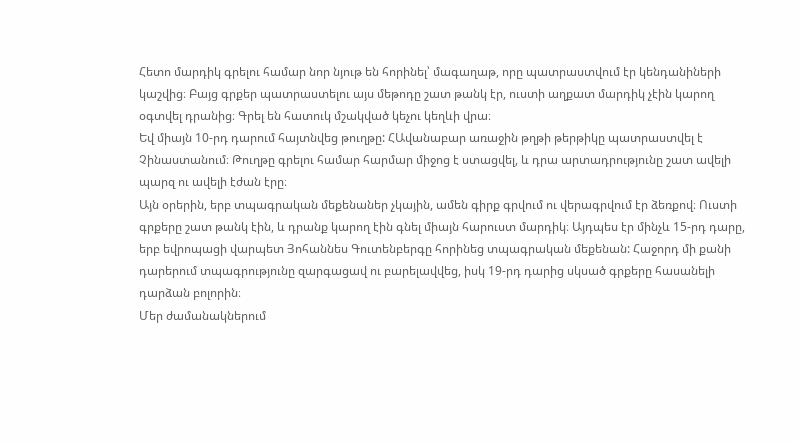Հետո մարդիկ գրելու համար նոր նյութ են հորինել՝ մագաղաթ, որը պատրաստվում էր կենդանիների կաշվից։ Բայց գրքեր պատրաստելու այս մեթոդը շատ թանկ էր, ուստի աղքատ մարդիկ չէին կարող օգտվել դրանից։ Գրել են հատուկ մշակված կեչու կեղևի վրա։
Եվ միայն 10-րդ դարում հայտնվեց թուղթը: ՀԱվանաբար առաջին թղթի թերթիկը պատրաստվել է Չինաստանում։ Թուղթը գրելու համար հարմար միջոց է ստացվել, և դրա արտադրությունը շատ ավելի պարզ ու ավելի էժան էրը։
Այն օրերին, երբ տպագրական մեքենաներ չկային, ամեն գիրք գրվում ու վերագրվում էր ձեռքով։ Ուստի գրքերը շատ թանկ էին, և դրանք կարող էին գնել միայն հարուստ մարդիկ։ Այդպես էր մինչև 15-րդ դարը, երբ եվրոպացի վարպետ Յոհաննես Գուտենբերգը հորինեց տպագրական մեքենան: Հաջորդ մի քանի դարերում տպագրությունը զարգացավ ու բարելավվեց, իսկ 19-րդ դարից սկսած գրքերը հասանելի դարձան բոլորին։
Մեր ժամանակներում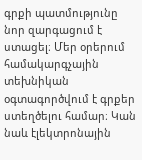գրքի պատմությունը նոր զարգացում է ստացել։ Մեր օրերում համակարգչային տեխնիկան օգտագործվում է գրքեր ստեղծելու համար։ Կան նաև էլեկտրոնային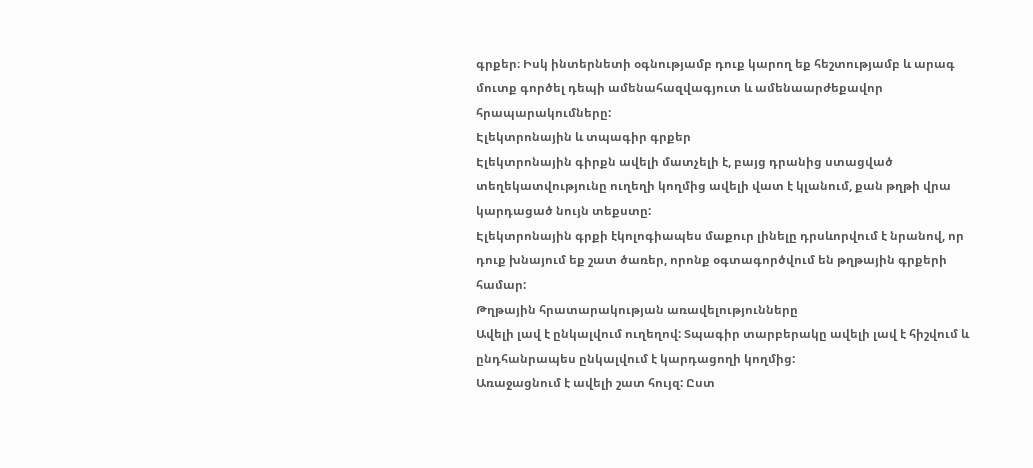գրքեր։ Իսկ ինտերնետի օգնությամբ դուք կարող եք հեշտությամբ և արագ մուտք գործել դեպի ամենահազվագյուտ և ամենաարժեքավոր հրապարակումները:
Էլեկտրոնային և տպագիր գրքեր
Էլեկտրոնային գիրքն ավելի մատչելի է, բայց դրանից ստացված տեղեկատվությունը ուղեղի կողմից ավելի վատ է կլանում, քան թղթի վրա կարդացած նույն տեքստը:
Էլեկտրոնային գրքի էկոլոգիապես մաքուր լինելը դրսևորվում է նրանով, որ դուք խնայում եք շատ ծառեր, որոնք օգտագործվում են թղթային գրքերի համար:
Թղթային հրատարակության առավելությունները
Ավելի լավ է ընկալվում ուղեղով: Տպագիր տարբերակը ավելի լավ է հիշվում և ընդհանրապես ընկալվում է կարդացողի կողմից:
Առաջացնում է ավելի շատ հույզ: Ըստ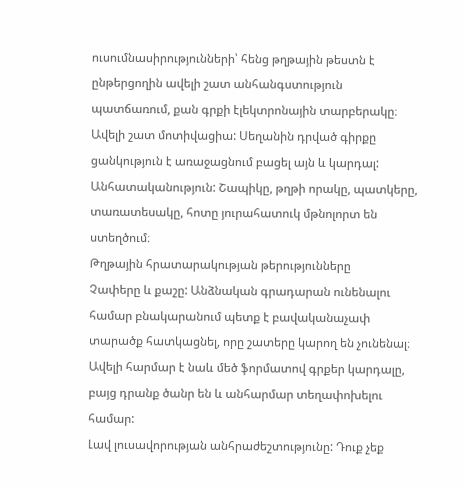ուսումնասիրությունների՝ հենց թղթային թեստն է ընթերցողին ավելի շատ անհանգստություն պատճառում, քան գրքի էլեկտրոնային տարբերակը։
Ավելի շատ մոտիվացիա: Սեղանին դրված գիրքը ցանկություն է առաջացնում բացել այն և կարդալ:
Անհատականություն: Շապիկը, թղթի որակը, պատկերը, տառատեսակը, հոտը յուրահատուկ մթնոլորտ են ստեղծում։
Թղթային հրատարակության թերությունները
Չափերը և քաշը: Անձնական գրադարան ունենալու համար բնակարանում պետք է բավականաչափ տարածք հատկացնել, որը շատերը կարող են չունենալ։ Ավելի հարմար է նաև մեծ ֆորմատով գրքեր կարդալը, բայց դրանք ծանր են և անհարմար տեղափոխելու համար:
Լավ լուսավորության անհրաժեշտությունը: Դուք չեք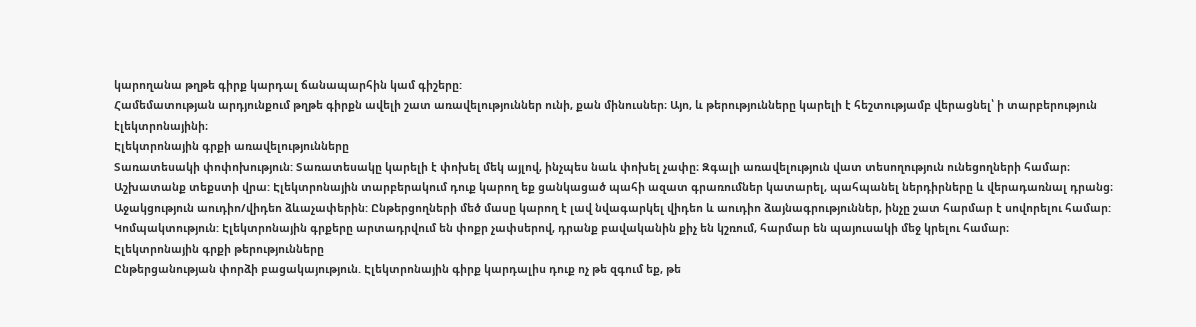կարողանա թղթե գիրք կարդալ ճանապարհին կամ գիշերը:
Համեմատության արդյունքում թղթե գիրքն ավելի շատ առավելություններ ունի, քան մինուսներ։ Այո, և թերությունները կարելի է հեշտությամբ վերացնել՝ ի տարբերություն էլեկտրոնայինի։
Էլեկտրոնային գրքի առավելությունները
Տառատեսակի փոփոխություն: Տառատեսակը կարելի է փոխել մեկ այլով, ինչպես նաև փոխել չափը։ Զգալի առավելություն վատ տեսողություն ունեցողների համար։
Աշխատանք տեքստի վրա: Էլեկտրոնային տարբերակում դուք կարող եք ցանկացած պահի ազատ գրառումներ կատարել, պահպանել ներդիրները և վերադառնալ դրանց։
Աջակցություն աուդիո/վիդեո ձևաչափերին: Ընթերցողների մեծ մասը կարող է լավ նվագարկել վիդեո և աուդիո ձայնագրություններ, ինչը շատ հարմար է սովորելու համար:
Կոմպակտություն: Էլեկտրոնային գրքերը արտադրվում են փոքր չափսերով, դրանք բավականին քիչ են կշռում, հարմար են պայուսակի մեջ կրելու համար։
Էլեկտրոնային գրքի թերությունները
Ընթերցանության փորձի բացակայություն. Էլեկտրոնային գիրք կարդալիս դուք ոչ թե զգում եք, թե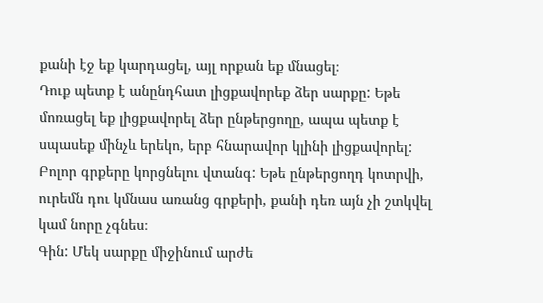քանի էջ եք կարդացել, այլ որքան եք մնացել։
Դուք պետք է անընդհատ լիցքավորեք ձեր սարքը: Եթե մոռացել եք լիցքավորել ձեր ընթերցողը, ապա պետք է սպասեք մինչև երեկո, երբ հնարավոր կլինի լիցքավորել:
Բոլոր գրքերը կորցնելու վտանգ: Եթե ընթերցողդ կոտրվի, ուրեմն դու կմնաս առանց գրքերի, քանի դեռ այն չի շտկվել կամ նորը չգնես։
Գին: Մեկ սարքը միջինում արժե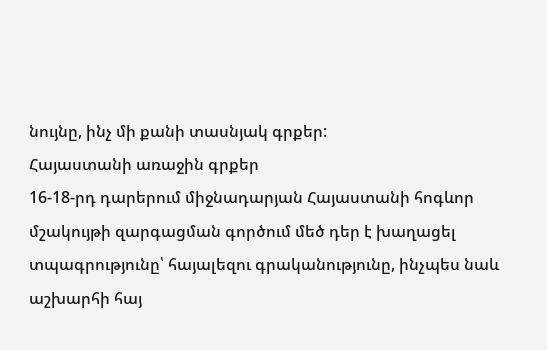նույնը, ինչ մի քանի տասնյակ գրքեր:
Հայաստանի առաջին գրքեր
16-18-րդ դարերում միջնադարյան Հայաստանի հոգևոր մշակույթի զարգացման գործում մեծ դեր է խաղացել տպագրությունը՝ հայալեզու գրականությունը, ինչպես նաև աշխարհի հայ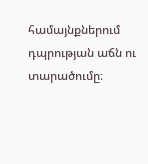համայնքներում դպրության աճն ու տարածումը։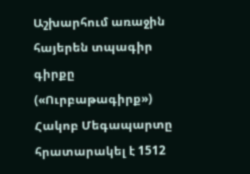Աշխարհում առաջին հայերեն տպագիր գիրքը («Ուրբաթագիրք») Հակոբ Մեգապարտը հրատարակել է 1512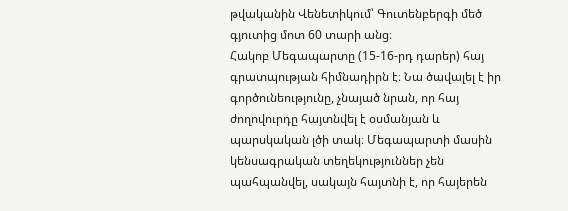թվականին Վենետիկում՝ Գուտենբերգի մեծ գյուտից մոտ 60 տարի անց։
Հակոբ Մեգապարտը (15-16-րդ դարեր) հայ գրատպության հիմնադիրն է։ Նա ծավալել է իր գործունեությունը, չնայած նրան, որ հայ ժողովուրդը հայտնվել է օսմանյան և պարսկական լծի տակ։ Մեգապարտի մասին կենսագրական տեղեկություններ չեն պահպանվել, սակայն հայտնի է, որ հայերեն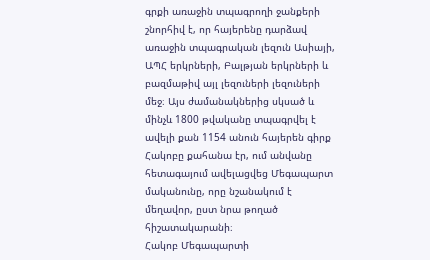գրքի առաջին տպագրողի ջանքերի շնորհիվ է, որ հայերենը դարձավ առաջին տպագրական լեզուն Ասիայի, ԱՊՀ երկրների, Բալթյան երկրների և բազմաթիվ այլ լեզուների լեզուների մեջ։ Այս ժամանակներից սկսած և մինչև 1800 թվականը տպագրվել է ավելի քան 1154 անուն հայերեն գիրք
Հակոբը քահանա էր, ում անվանը հետագայում ավելացվեց Մեգապարտ մականունը, որը նշանակում է մեղավոր, ըստ նրա թողած հիշատակարանի։
Հակոբ Մեգապարտի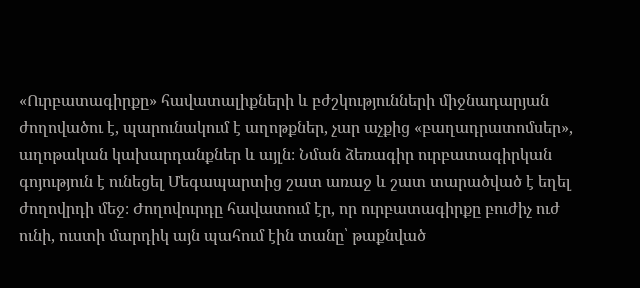«Ուրբատագիրքը» հավատալիքների և բժշկությունների միջնադարյան ժողովածու է, պարունակում է աղոթքներ, չար աչքից «բաղադրատոմսեր», աղոթական կախարդանքներ և այլն։ Նման ձեռագիր ուրբատագիրկան գոյություն է ունեցել Մեգապարտից շատ առաջ և շատ տարածված է եղել ժողովրդի մեջ։ Ժողովուրդը հավատում էր, որ ուրբատագիրքը բուժիչ ուժ ունի, ուստի մարդիկ այն պահում էին տանը՝ թաքնված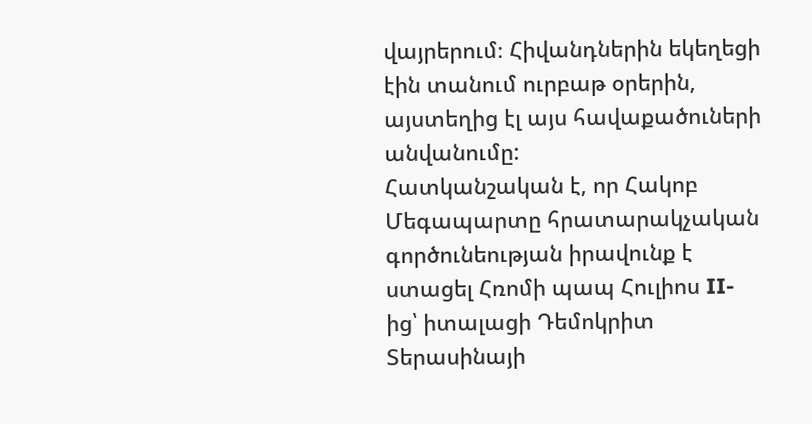վայրերում։ Հիվանդներին եկեղեցի էին տանում ուրբաթ օրերին, այստեղից էլ այս հավաքածուների անվանումը:
Հատկանշական է, որ Հակոբ Մեգապարտը հրատարակչական գործունեության իրավունք է ստացել Հռոմի պապ Հուլիոս II-ից՝ իտալացի Դեմոկրիտ Տերասինայի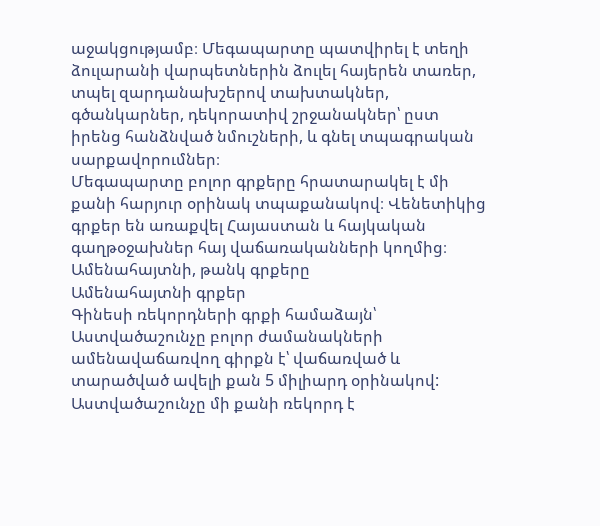աջակցությամբ։ Մեգապարտը պատվիրել է տեղի ձուլարանի վարպետներին ձուլել հայերեն տառեր, տպել զարդանախշերով տախտակներ, գծանկարներ, դեկորատիվ շրջանակներ՝ ըստ իրենց հանձնված նմուշների, և գնել տպագրական սարքավորումներ։
Մեգապարտը բոլոր գրքերը հրատարակել է մի քանի հարյուր օրինակ տպաքանակով։ Վենետիկից գրքեր են առաքվել Հայաստան և հայկական գաղթօջախներ հայ վաճառականների կողմից։
Ամենահայտնի, թանկ գրքերը
Ամենահայտնի գրքեր
Գինեսի ռեկորդների գրքի համաձայն՝ Աստվածաշունչը բոլոր ժամանակների ամենավաճառվող գիրքն է՝ վաճառված և տարածված ավելի քան 5 միլիարդ օրինակով: Աստվածաշունչը մի քանի ռեկորդ է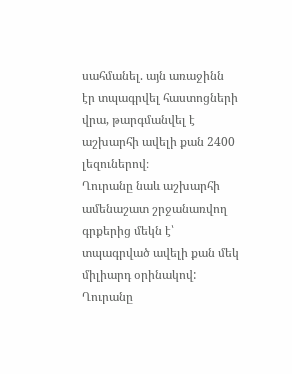սահմանել. այն առաջինն էր տպագրվել հաստոցների վրա, թարգմանվել է աշխարհի ավելի քան 2400 լեզուներով։
Ղուրանը նաև աշխարհի ամենաշատ շրջանառվող գրքերից մեկն է՝ տպագրված ավելի քան մեկ միլիարդ օրինակով: Ղուրանը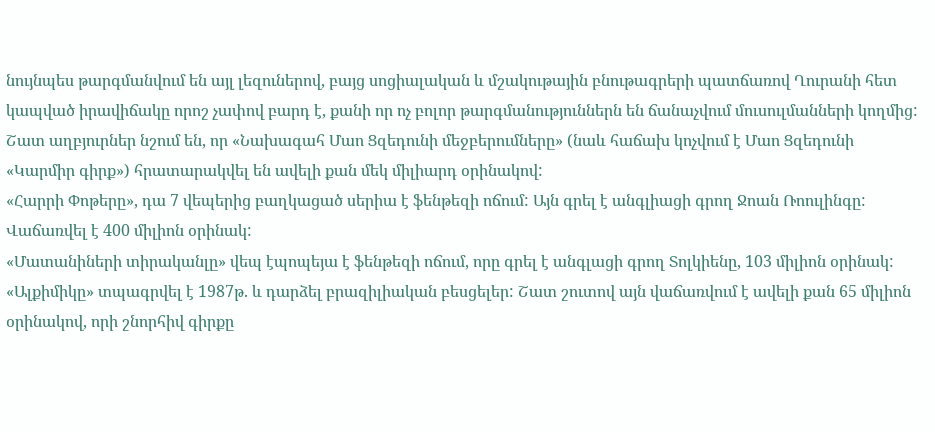նույնպես թարգմանվում են այլ լեզուներով, բայց սոցիալական և մշակութային բնութագրերի պատճառով Ղուրանի հետ կապված իրավիճակը որոշ չափով բարդ է, քանի որ ոչ բոլոր թարգմանություններն են ճանաչվում մուսուլմանների կողմից:
Շատ աղբյուրներ նշում են, որ «Նախագահ Մաո Ցզեդունի մեջբերումները» (նաև հաճախ կոչվում է Մաո Ցզեդունի «Կարմիր գիրք») հրատարակվել են ավելի քան մեկ միլիարդ օրինակով:
«Հարրի Փոթերը», դա 7 վեպերից բաղկացած սերիա է ֆենթեզի ոճում: Այն գրել է անգլիացի գրող Ջոան Ռոուլինգը: Վաճառվել է 400 միլիոն օրինակ:
«Մատանիների տիրականլը» վեպ էպոպեյա է ֆենթեզի ոճում, որը գրել է անգլացի գրող Տոլկիենը, 103 միլիոն օրինակ:
«Ալքիմիկը» տպագրվել է 1987թ. և դարձել բրազիլիական բեսցելեր: Շատ շուտով այն վաճառվում է ավելի քան 65 միլիոն օրինակով, որի շնորհիվ գիրքը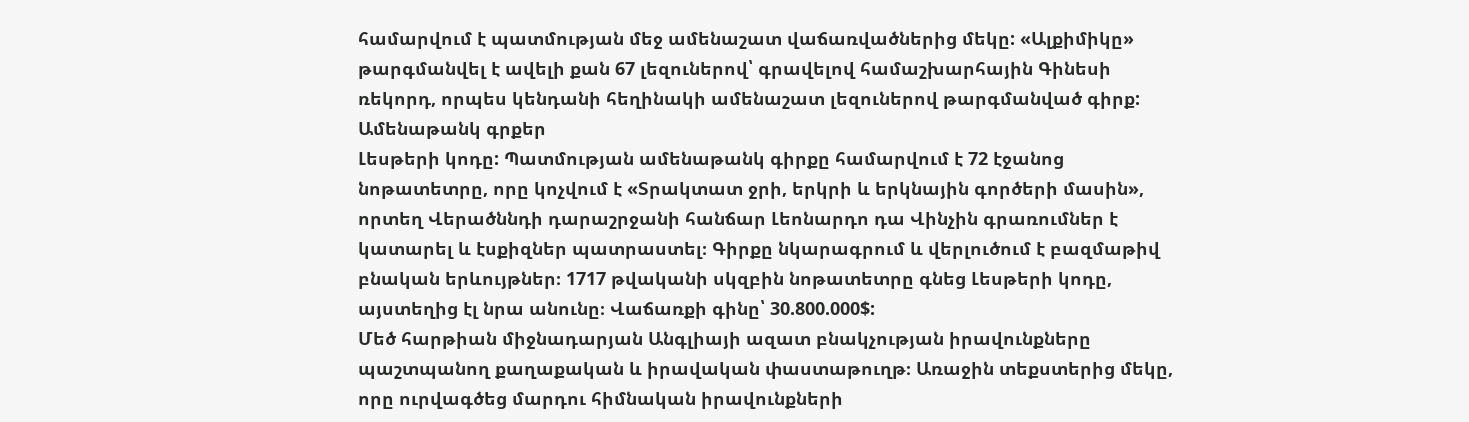համարվում է պատմության մեջ ամենաշատ վաճառվածներից մեկը: «Ալքիմիկը» թարգմանվել է ավելի քան 67 լեզուներով՝ գրավելով համաշխարհային Գինեսի ռեկորդ, որպես կենդանի հեղինակի ամենաշատ լեզուներով թարգմանված գիրք:
Ամենաթանկ գրքեր
Լեսթերի կոդը: Պատմության ամենաթանկ գիրքը համարվում է 72 էջանոց նոթատետրը, որը կոչվում է «Տրակտատ ջրի, երկրի և երկնային գործերի մասին», որտեղ Վերածննդի դարաշրջանի հանճար Լեոնարդո դա Վինչին գրառումներ է կատարել և էսքիզներ պատրաստել։ Գիրքը նկարագրում և վերլուծում է բազմաթիվ բնական երևույթներ։ 1717 թվականի սկզբին նոթատետրը գնեց Լեսթերի կոդը, այստեղից էլ նրա անունը։ Վաճառքի գինը՝ 30.800.000$:
Մեծ հարթիան միջնադարյան Անգլիայի ազատ բնակչության իրավունքները պաշտպանող քաղաքական և իրավական փաստաթուղթ։ Առաջին տեքստերից մեկը, որը ուրվագծեց մարդու հիմնական իրավունքների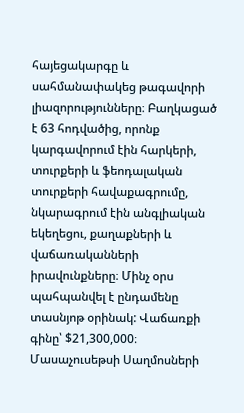հայեցակարգը և սահմանափակեց թագավորի լիազորությունները։ Բաղկացած է 63 հոդվածից, որոնք կարգավորում էին հարկերի, տուրքերի և ֆեոդալական տուրքերի հավաքագրումը, նկարագրում էին անգլիական եկեղեցու, քաղաքների և վաճառականների իրավունքները։ Մինչ օրս պահպանվել է ընդամենը տասնյոթ օրինակ: Վաճառքի գինը՝ $21,300,000։
Մասաչուսեթսի Սաղմոսների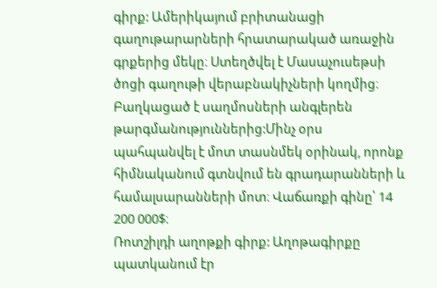գիրք: Ամերիկայում բրիտանացի գաղութարարների հրատարակած առաջին գրքերից մեկը։ Ստեղծվել է Մասաչուսեթսի ծոցի գաղութի վերաբնակիչների կողմից։ Բաղկացած է սաղմոսների անգլերեն թարգմանություններից:Մինչ օրս պահպանվել է մոտ տասնմեկ օրինակ, որոնք հիմնականում գտնվում են գրադարանների և համալսարանների մոտ։ Վաճառքի գինը՝ 14 200 000$։
Ռոտշիլդի աղոթքի գիրք: Աղոթագիրքը պատկանում էր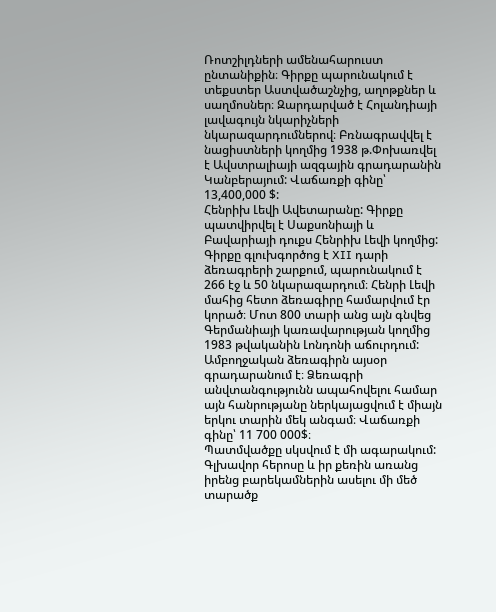Ռոտշիլդների ամենահարուստ ընտանիքին։ Գիրքը պարունակում է տեքստեր Աստվածաշնչից, աղոթքներ և սաղմոսներ։ Զարդարված է Հոլանդիայի լավագույն նկարիչների նկարազարդումներով։ Բռնագրավվել է նացիստների կողմից 1938 թ.Փոխառվել է Ավստրալիայի ազգային գրադարանին Կանբերայում: Վաճառքի գինը՝ 13,400,000 $:
Հենրիխ Լեվի Ավետարանը: Գիրքը պատվիրվել է Սաքսոնիայի և Բավարիայի դուքս Հենրիխ Լեվի կողմից: Գիրքը գլուխգործոց է XII դարի ձեռագրերի շարքում, պարունակում է 266 էջ և 50 նկարազարդում։ Հենրի Լեվի մահից հետո ձեռագիրը համարվում էր կորած։ Մոտ 800 տարի անց այն գնվեց Գերմանիայի կառավարության կողմից 1983 թվականին Լոնդոնի աճուրդում: Ամբողջական ձեռագիրն այսօր գրադարանում է։ Ձեռագրի անվտանգությունն ապահովելու համար այն հանրությանը ներկայացվում է միայն երկու տարին մեկ անգամ։ Վաճառքի գինը՝ 11 700 000$։
Պատմվածքը սկսվում է մի ագարակում: Գլխավոր հերոսը և իր քեռին առանց իրենց բարեկամներին ասելու մի մեծ տարածք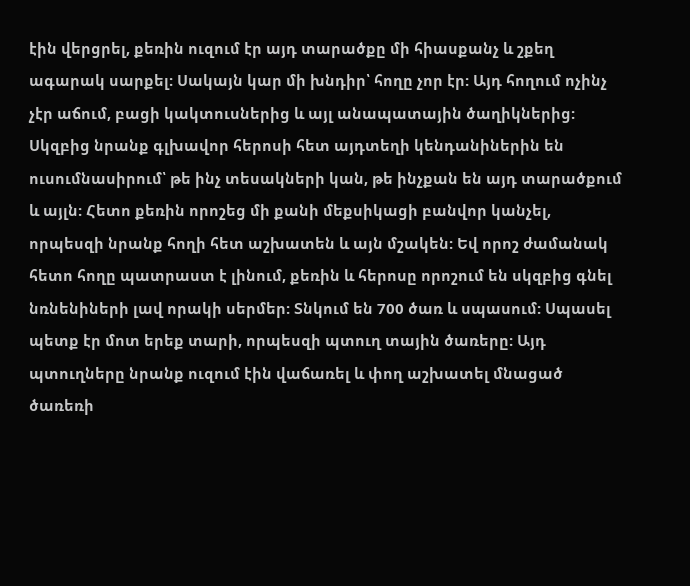էին վերցրել, քեռին ուզում էր այդ տարածքը մի հիասքանչ և շքեղ ագարակ սարքել: Սակայն կար մի խնդիր՝ հողը չոր էր: Այդ հողում ոչինչ չէր աճում, բացի կակտուսներից և այլ անապատային ծաղիկներից: Սկզբից նրանք գլխավոր հերոսի հետ այդտեղի կենդանիներին են ուսումնասիրում՝ թե ինչ տեսակների կան, թե ինչքան են այդ տարածքում և այլն: Հետո քեռին որոշեց մի քանի մեքսիկացի բանվոր կանչել, որպեսզի նրանք հողի հետ աշխատեն և այն մշակեն: Եվ որոշ ժամանակ հետո հողը պատրաստ է լինում, քեռին և հերոսը որոշում են սկզբից գնել նռնենիների լավ որակի սերմեր: Տնկում են 700 ծառ և սպասում: Սպասել պետք էր մոտ երեք տարի, որպեսզի պտուղ տային ծառերը: Այդ պտուղները նրանք ուզում էին վաճառել և փող աշխատել մնացած ծառեռի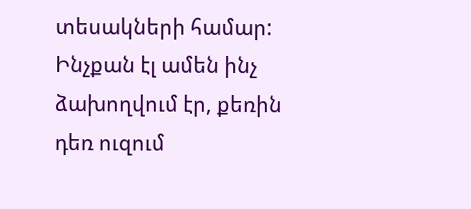տեսակների համար: Ինչքան էլ ամեն ինչ ձախողվում էր, քեռին դեռ ուզում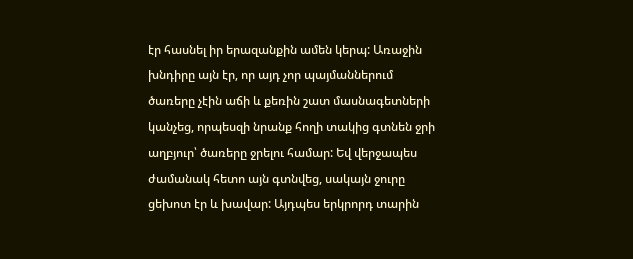էր հասնել իր երազանքին ամեն կերպ: Առաջին խնդիրը այն էր, որ այդ չոր պայմաններում ծառերը չէին աճի և քեռին շատ մասնագետների կանչեց, որպեսզի նրանք հողի տակից գտնեն ջրի աղբյուր՝ ծառերը ջրելու համար: Եվ վերջապես ժամանակ հետո այն գտնվեց, սակայն ջուրը ցեխոտ էր և խավար: Այդպես երկրորդ տարին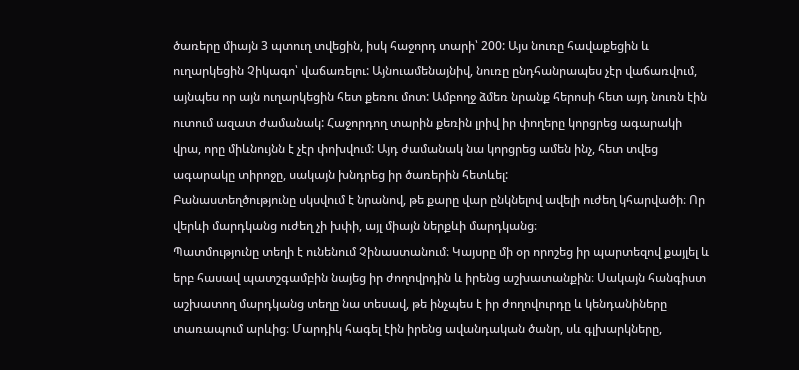ծառերը միայն 3 պտուղ տվեցին, իսկ հաջորդ տարի՝ 200: Այս նուռը հավաքեցին և ուղարկեցին Չիկագո՝ վաճառելու: Այնուամենայնիվ, նուռը ընդհանրապես չէր վաճառվում, այնպես որ այն ուղարկեցին հետ քեռու մոտ: Ամբողջ ձմեռ նրանք հերոսի հետ այդ նուռն էին ուտում ազատ ժամանակ: Հաջորդող տարին քեռին լրիվ իր փողերը կորցրեց ագարակի վրա, որը միևնույնն է չէր փոխվում: Այդ ժամանակ նա կորցրեց ամեն ինչ, հետ տվեց ագարակը տիրոջը, սակայն խնդրեց իր ծառերին հետևել:
Բանաստեղծությունը սկսվում է նրանով, թե քարը վար ընկնելով ավելի ուժեղ կհարվածի։ Որ վերևի մարդկանց ուժեղ չի խփի, այլ միայն ներքևի մարդկանց։
Պատմությունը տեղի է ունենում Չինաստանում։ Կայսրը մի օր որոշեց իր պարտեզով քայլել և երբ հասավ պատշգամբին նայեց իր ժողովրդին և իրենց աշխատանքին։ Սակայն հանգիստ աշխատող մարդկանց տեղը նա տեսավ, թե ինչպես է իր ժողովուրդը և կենդանիները տառապում արևից։ Մարդիկ հագել էին իրենց ավանդական ծանր, սև գլխարկները,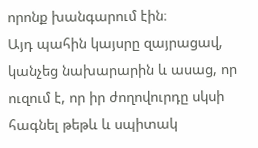որոնք խանգարում էին։
Այդ պահին կայսրը զայրացավ, կանչեց նախարարին և ասաց, որ ուզում է, որ իր ժողովուրդը սկսի հագնել թեթև և սպիտակ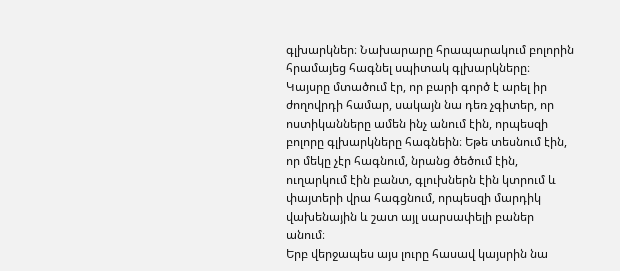գլխարկներ։ Նախարարը հրապարակում բոլորին հրամայեց հագնել սպիտակ գլխարկները։ Կայսրը մտածում էր, որ բարի գործ է արել իր ժողովրդի համար, սակայն նա դեռ չգիտեր, որ ոստիկանները ամեն ինչ անում էին, որպեսզի բոլորը գլխարկները հագնեին։ Եթե տեսնում էին, որ մեկը չէր հագնում, նրանց ծեծում էին, ուղարկում էին բանտ, գլուխներն էին կտրում և փայտերի վրա հագցնում, որպեսզի մարդիկ վախենային և շատ այլ սարսափելի բաներ անում։
Երբ վերջապես այս լուրը հասավ կայսրին նա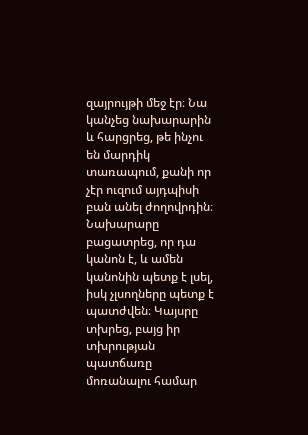զայրույթի մեջ էր։ Նա կանչեց նախարարին և հարցրեց, թե ինչու են մարդիկ տառապում, քանի որ չէր ուզում այդպիսի բան անել ժողովրդին։ Նախարարը բացատրեց, որ դա կանոն է, և ամեն կանոնին պետք է լսել, իսկ չլսողները պետք է պատժվեն։ Կայսրը տխրեց, բայց իր տխրության պատճառը մոռանալու համար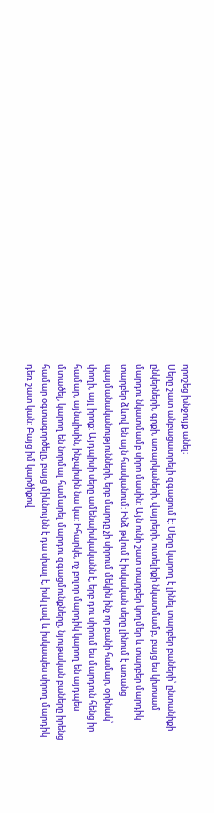որոշեց խնջույք անել։
Սերը շատ անբացատրելի զգացում է: Սերը կարող է լինել տարբեր բաների՝ ընտանիքի ընկերների, գրքի, առարկաների, վայրերի, ուտելիքի նկատմամբ, բայց ես կխոսամ մարդու նկատմամբ սիրո մասին: Այն ունի շատ տարբեր կողմեր և տարբեր մարդիկ տարբեր ձևով են այն հասկանում: Ինձ թվում է իսկական սերը լինում է առանց պայմանականությունների, երբ մարդը չի սիրում մեկին ինչ որ բանի համար, օրինակ՝ փողի, այլ իրոք: Այդպիսի սերը ամենաիսկականն է, երբ դու սիրում ես մարդուն հենց իր համար, այնպիսին, ինչպիսին նա կա: Իհարկե, ոչ բոլոր մարդիկ կարող են այդպես մտածել, կարող են նորմալ համարել մարդու զգացմունքները, նյութական բաները իրենց համար օգտագործելը, բայց միևնույնն է դա սխալ է, իսկ լավ և իսկապես սիրող մարդիկ դեռ շատ կան: Բայց իմ կարծիքով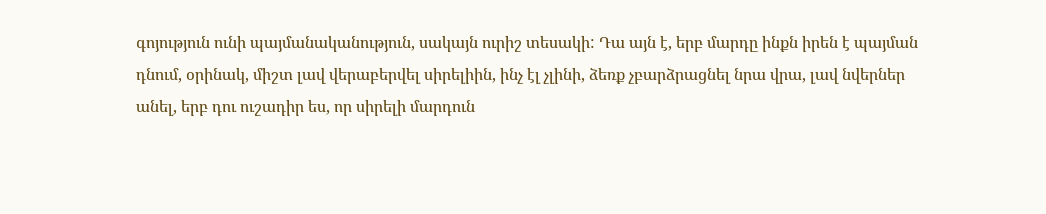գոյություն ունի պայմանականություն, սակայն ուրիշ տեսակի: Դա այն է, երբ մարդը ինքն իրեն է պայման դնում, օրինակ, միշտ լավ վերաբերվել սիրելիին, ինչ էլ չլինի, ձեռք չբարձրացնել նրա վրա, լավ նվերներ անել, երբ դու ուշադիր ես, որ սիրելի մարդուն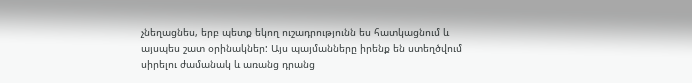չնեղացնես, երբ պետք եկող ուշադրությունն ես հատկացնում և այսպես շատ օրինակներ: Այս պայմանները իրենք են ստեղծվում սիրելու ժամանակ և առանց դրանց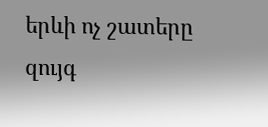երևի ոչ շատերը զույգ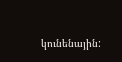կունենային: